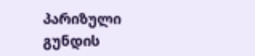პარიზული გუნდის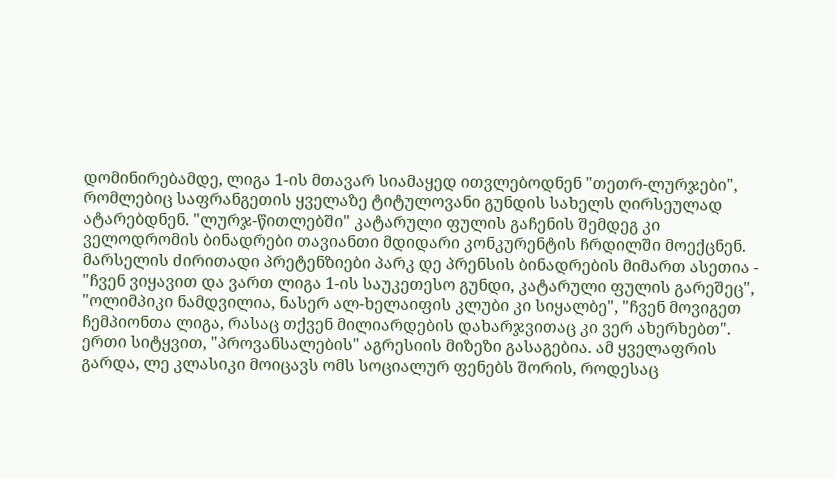დომინირებამდე, ლიგა 1-ის მთავარ სიამაყედ ითვლებოდნენ "თეთრ-ლურჯები", რომლებიც საფრანგეთის ყველაზე ტიტულოვანი გუნდის სახელს ღირსეულად ატარებდნენ. "ლურჯ-წითლებში" კატარული ფულის გაჩენის შემდეგ კი ველოდრომის ბინადრები თავიანთი მდიდარი კონკურენტის ჩრდილში მოექცნენ.
მარსელის ძირითადი პრეტენზიები პარკ დე პრენსის ბინადრების მიმართ ასეთია - "ჩვენ ვიყავით და ვართ ლიგა 1-ის საუკეთესო გუნდი, კატარული ფულის გარეშეც", "ოლიმპიკი ნამდვილია, ნასერ ალ-ხელაიფის კლუბი კი სიყალბე", "ჩვენ მოვიგეთ ჩემპიონთა ლიგა, რასაც თქვენ მილიარდების დახარჯვითაც კი ვერ ახერხებთ".
ერთი სიტყვით, "პროვანსალების" აგრესიის მიზეზი გასაგებია. ამ ყველაფრის გარდა, ლე კლასიკი მოიცავს ომს სოციალურ ფენებს შორის, როდესაც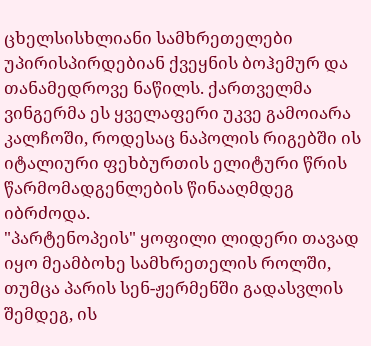ცხელსისხლიანი სამხრეთელები უპირისპირდებიან ქვეყნის ბოჰემურ და თანამედროვე ნაწილს. ქართველმა ვინგერმა ეს ყველაფერი უკვე გამოიარა კალჩოში, როდესაც ნაპოლის რიგებში ის იტალიური ფეხბურთის ელიტური წრის წარმომადგენლების წინააღმდეგ იბრძოდა.
"პარტენოპეის" ყოფილი ლიდერი თავად იყო მეამბოხე სამხრეთელის როლში, თუმცა პარის სენ-ჟერმენში გადასვლის შემდეგ, ის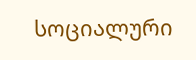სოციალური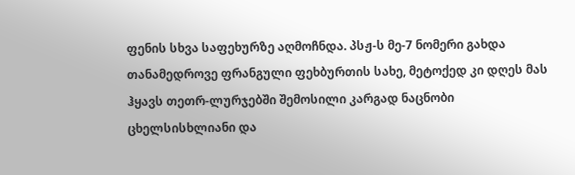ფენის სხვა საფეხურზე აღმოჩნდა. პსჟ-ს მე-7 ნომერი გახდა თანამედროვე ფრანგული ფეხბურთის სახე, მეტოქედ კი დღეს მას ჰყავს თეთრ-ლურჯებში შემოსილი კარგად ნაცნობი ცხელსისხლიანი და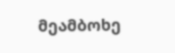მეამბოხე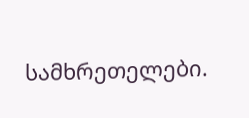სამხრეთელები.